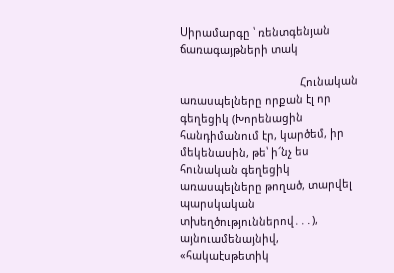Սիրամարգը ՝ ռենտգենյան ճառագայթների տակ

                                        Հունական առասպելները որքան էլ որ գեղեցիկ (Խորենացին հանդիմանում էր, կարծեմ, իր մեկենասին, թե՝ ի՜նչ ես հունական գեղեցիկ առասպելները թողած, տարվել պարսկական տխեղծություններով․․․), այնուամենայնիվ, «հակաէսթետիկ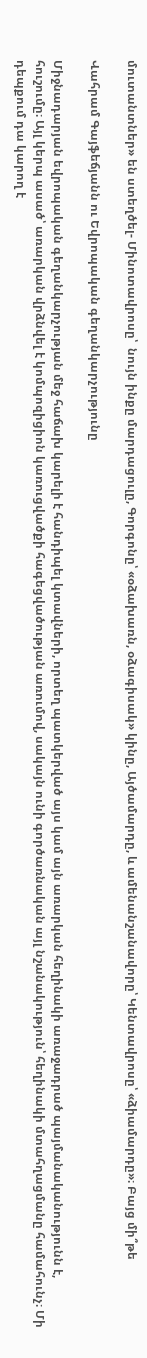մուտանտներ» են ստեղծել- Մինոտավրոսը՝  նույն ինքը մարդացուլը, Գորգոնը՝ «օձախառն, օձագիսակ» կինը, Այծամարդը, և ամենանշանավորը՝ Կենտավրոսը՝ «ձիամարդը»։ Բայց մի՞թե

Վահրամ Գայֆեճյանն ու Եվրոպական գեղանկարչությունը

Միջնադարյան եվրոպական գեղանկարչության մեջ հաճախ կարելի է հանդիպել կտավների, որտեղ պատկերված այս կամ այն առարկան հեղինակի առաջադրած պայմանականությունն է, հուշումը։ Այլ կերպ ասած՝ առարկան վրձնվել է կոմպոզիցիոն կառուցվածքի հագեցվածության առումով, սակայն ունի գործառնական այլ նշանակություն՝ հեղինակի մտահղացմանը համահունչ։ Մի դեպքում դա կարող է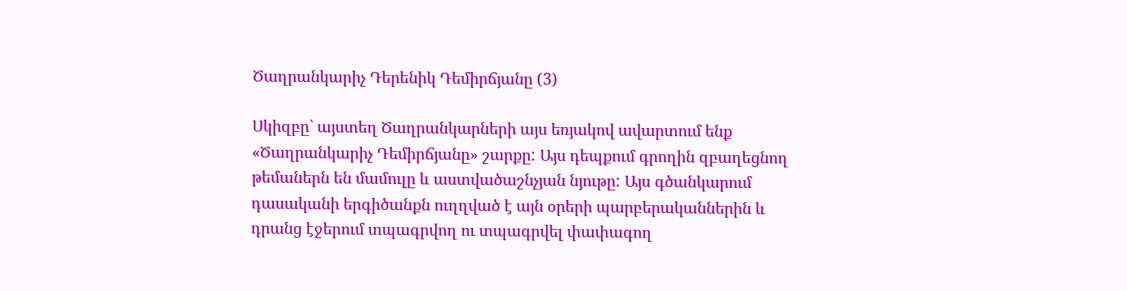Ծաղրանկարիչ Դերենիկ Դեմիրճյանը (3)

Սկիզբը` այստեղ Ծաղրանկարների այս եռյակով ավարտում ենք «Ծաղրանկարիչ Դեմիրճյանը» շարքը: Այս դեպքում գրողին զբաղեցնող թեմաներն են մամուլը և աստվածաշնչյան նյութը: Այս գծանկարում դասականի երգիծանքն ուղղված է այն օրերի պարբերականներին և դրանց էջերում տպագրվող ու տպագրվել փափագող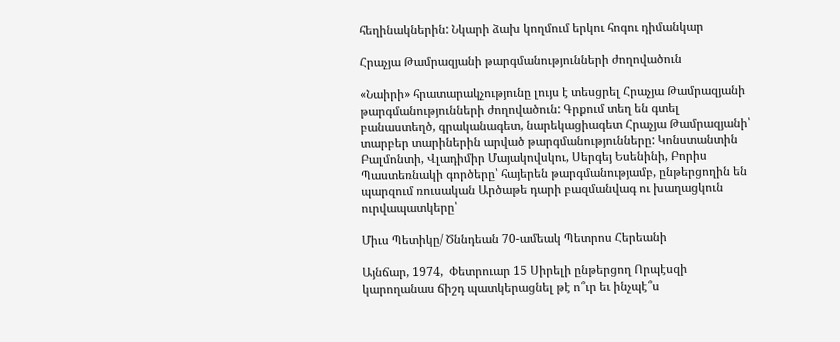հեղինակներին: Նկարի ձախ կողմում երկու հոգու դիմանկար

Հրաչյա Թամրազյանի թարգմանությունների ժողովածուն

«Նաիրի» հրատարակչությունը լույս է տեսցրել Հրաչյա Թամրազյանի թարգմանությունների ժողովածուն: Գրքում տեղ են գտել բանաստեղծ, գրականագետ, նարեկացիագետ Հրաչյա Թամրազյանի՝ տարբեր տարիներին արված թարգմանությունները: Կոնստանտին Բալմոնտի, Վլադիմիր Մայակովսկու, Սերգեյ Եսենինի, Բորիս Պաստեռնակի գործերը՝ հայերեն թարգմանությամբ, ընթերցողին են պարզում ռուսական Արծաթե դարի բազմանվագ ու խաղացկուն ուրվապատկերը՝

Միւս Պետիկը/ Ծննդեան 70-ամեակ Պետրոս Հերեանի

Այնճար, 1974,  Փետրուար 15 Սիրելի ընթերցող Որպէսզի կարողանաս ճիշդ պատկերացնել թէ ո՞ւր եւ ինչպէ՞ս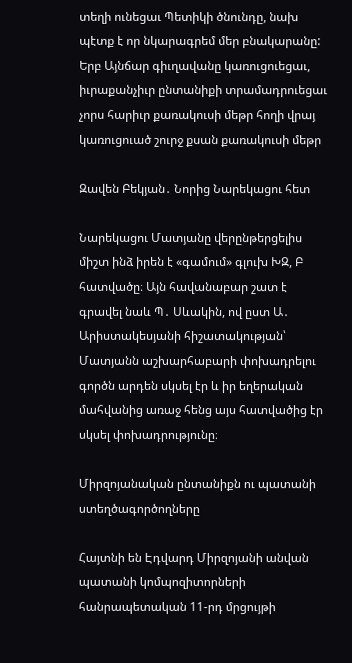տեղի ունեցաւ Պետիկի ծնունդը, նախ պէտք է որ նկարագրեմ մեր բնակարանը: Երբ Այնճար գիւղավանը կառուցուեցաւ, իւրաքանչիւր ընտանիքի տրամադրուեցաւ չորս հարիւր քառակուսի մեթր հողի վրայ կառուցուած շուրջ քսան քառակուսի մեթր

Զավեն Բեկյան․ Նորից Նարեկացու հետ

Նարեկացու Մատյանը վերընթերցելիս միշտ ինձ իրեն է «գամում» գլուխ ԽԶ, Բ հատվածը։ Այն հավանաբար շատ է գրավել նաև Պ․ Սևակին, ով ըստ Ա․ Արիստակեսյանի հիշատակության՝ Մատյանն աշխարհաբարի փոխադրելու գործն արդեն սկսել էր և իր եղերական մահվանից առաջ հենց այս հատվածից էր սկսել փոխադրությունը։

Միրզոյանական ընտանիքն ու պատանի ստեղծագործողները

Հայտնի են Էդվարդ Միրզոյանի անվան պատանի կոմպոզիտորների հանրապետական 11-րդ մրցույթի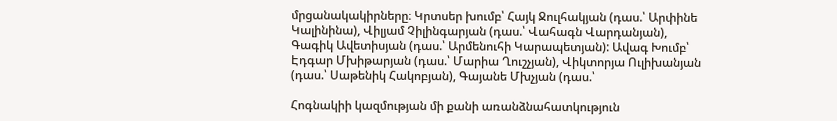մրցանակակիրները։ Կրտսեր խումբ՝ Հայկ Ջուլհակյան (դաս.՝ Արփինե Կալինինա), Վիլյամ Չիլինգարյան (դաս.՝ Վահագն Վարդանյան), Գագիկ Ավետիսյան (դաս.՝ Արմենուհի Կարապետյան): Ավագ Խումբ՝ Էդգար Մխիթարյան (դաս.՝ Մարիա Ղուշչյան), Վիկտորյա Ուլիխանյան (դաս.՝ Սաթենիկ Հակոբյան), Գայանե Մխչյան (դաս.՝

Հոգնակիի կազմության մի քանի առանձնահատկություն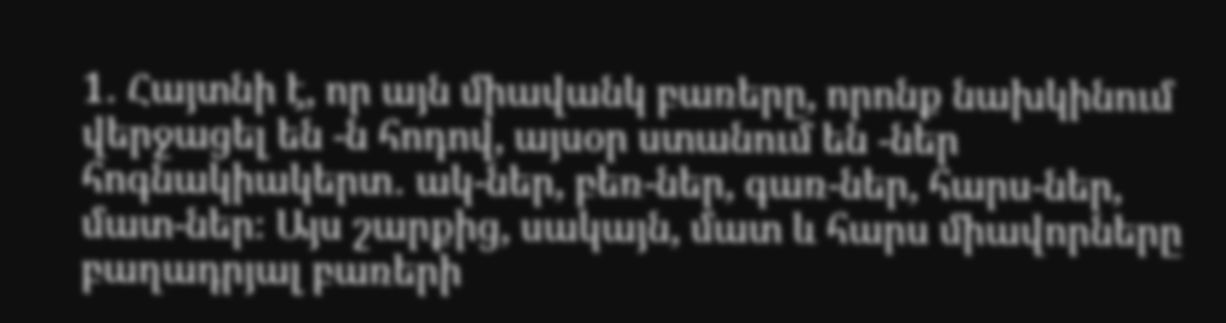1․ Հայտնի է, որ այն միավանկ բառերը, որոնք նախկինում վերջացել են -ն հոդով, այսօր ստանում են -ներ հոգնակիակերտ․ ակ-ներ, բեռ-ներ, գառ-ներ, հարս-ներ, մատ-ներ։ Այս շարքից, սակայն, մատ և հարս միավորները բաղադրյալ բառերի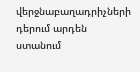վերջնաբաղադրիչների դերում արդեն ստանում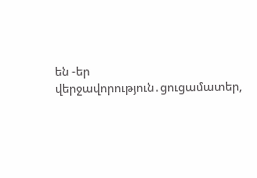են -եր վերջավորություն․ցուցամատեր,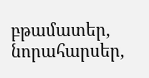բթամատեր, նորահարսեր,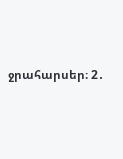ջրահարսեր։ 2․